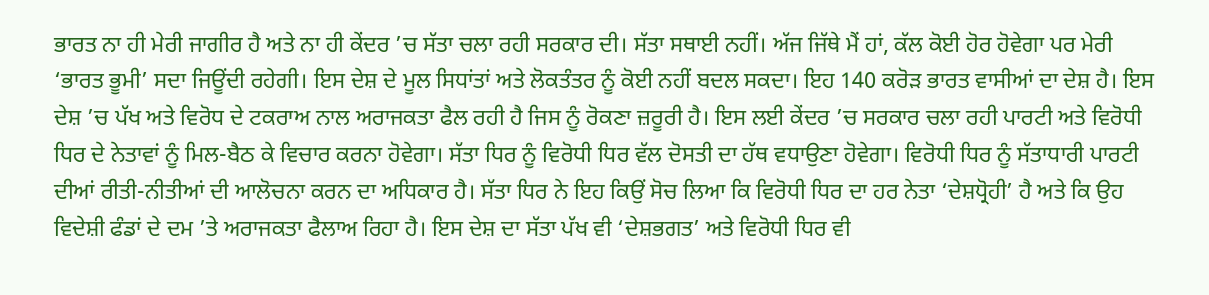ਭਾਰਤ ਨਾ ਹੀ ਮੇਰੀ ਜਾਗੀਰ ਹੈ ਅਤੇ ਨਾ ਹੀ ਕੇਂਦਰ ’ਚ ਸੱਤਾ ਚਲਾ ਰਹੀ ਸਰਕਾਰ ਦੀ। ਸੱਤਾ ਸਥਾਈ ਨਹੀਂ। ਅੱਜ ਜਿੱਥੇ ਮੈਂ ਹਾਂ, ਕੱਲ ਕੋਈ ਹੋਰ ਹੋਵੇਗਾ ਪਰ ਮੇਰੀ ‘ਭਾਰਤ ਭੂਮੀ’ ਸਦਾ ਜਿਊਂਦੀ ਰਹੇਗੀ। ਇਸ ਦੇਸ਼ ਦੇ ਮੂਲ ਸਿਧਾਂਤਾਂ ਅਤੇ ਲੋਕਤੰਤਰ ਨੂੰ ਕੋਈ ਨਹੀਂ ਬਦਲ ਸਕਦਾ। ਇਹ 140 ਕਰੋੜ ਭਾਰਤ ਵਾਸੀਆਂ ਦਾ ਦੇਸ਼ ਹੈ। ਇਸ ਦੇਸ਼ ’ਚ ਪੱਖ ਅਤੇ ਵਿਰੋਧ ਦੇ ਟਕਰਾਅ ਨਾਲ ਅਰਾਜਕਤਾ ਫੈਲ ਰਹੀ ਹੈ ਜਿਸ ਨੂੰ ਰੋਕਣਾ ਜ਼ਰੂਰੀ ਹੈ। ਇਸ ਲਈ ਕੇਂਦਰ ’ਚ ਸਰਕਾਰ ਚਲਾ ਰਹੀ ਪਾਰਟੀ ਅਤੇ ਵਿਰੋਧੀ ਧਿਰ ਦੇ ਨੇਤਾਵਾਂ ਨੂੰ ਮਿਲ-ਬੈਠ ਕੇ ਵਿਚਾਰ ਕਰਨਾ ਹੋਵੇਗਾ। ਸੱਤਾ ਧਿਰ ਨੂੰ ਵਿਰੋਧੀ ਧਿਰ ਵੱਲ ਦੋਸਤੀ ਦਾ ਹੱਥ ਵਧਾਉਣਾ ਹੋਵੇਗਾ। ਵਿਰੋਧੀ ਧਿਰ ਨੂੰ ਸੱਤਾਧਾਰੀ ਪਾਰਟੀ ਦੀਆਂ ਰੀਤੀ-ਨੀਤੀਆਂ ਦੀ ਆਲੋਚਨਾ ਕਰਨ ਦਾ ਅਧਿਕਾਰ ਹੈ। ਸੱਤਾ ਧਿਰ ਨੇ ਇਹ ਕਿਉਂ ਸੋਚ ਲਿਆ ਕਿ ਵਿਰੋਧੀ ਧਿਰ ਦਾ ਹਰ ਨੇਤਾ ‘ਦੇਸ਼ਧ੍ਰੋਹੀ’ ਹੈ ਅਤੇ ਕਿ ਉਹ ਵਿਦੇਸ਼ੀ ਫੰਡਾਂ ਦੇ ਦਮ ’ਤੇ ਅਰਾਜਕਤਾ ਫੈਲਾਅ ਰਿਹਾ ਹੈ। ਇਸ ਦੇਸ਼ ਦਾ ਸੱਤਾ ਪੱਖ ਵੀ ‘ਦੇਸ਼ਭਗਤ’ ਅਤੇ ਵਿਰੋਧੀ ਧਿਰ ਵੀ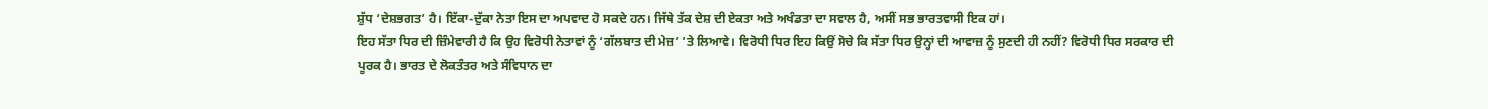ਸ਼ੁੱਧ ‘ਦੇਸ਼ਭਗਤ’ ਹੈ। ਇੱਕਾ-ਦੁੱਕਾ ਨੇਤਾ ਇਸ ਦਾ ਅਪਵਾਦ ਹੋ ਸਕਦੇ ਹਨ। ਜਿੱਥੇ ਤੱਕ ਦੇਸ਼ ਦੀ ਏਕਤਾ ਅਤੇ ਅਖੰਡਤਾ ਦਾ ਸਵਾਲ ਹੈ, ਅਸੀਂ ਸਭ ਭਾਰਤਵਾਸੀ ਇਕ ਹਾਂ।
ਇਹ ਸੱਤਾ ਧਿਰ ਦੀ ਜ਼ਿੰਮੇਵਾਰੀ ਹੈ ਕਿ ਉਹ ਵਿਰੋਧੀ ਨੇਤਾਵਾਂ ਨੂੰ ‘ਗੱਲਬਾਤ ਦੀ ਮੇਜ਼’ ’ਤੇ ਲਿਆਵੇ। ਵਿਰੋਧੀ ਧਿਰ ਇਹ ਕਿਉਂ ਸੋਚੇ ਕਿ ਸੱਤਾ ਧਿਰ ਉਨ੍ਹਾਂ ਦੀ ਆਵਾਜ਼ ਨੂੰ ਸੁਣਦੀ ਹੀ ਨਹੀਂ? ਵਿਰੋਧੀ ਧਿਰ ਸਰਕਾਰ ਦੀ ਪੂਰਕ ਹੈ। ਭਾਰਤ ਦੇ ਲੋਕਤੰਤਰ ਅਤੇ ਸੰਵਿਧਾਨ ਦਾ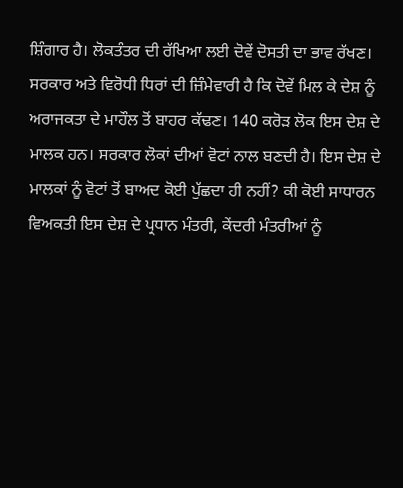ਸ਼ਿੰਗਾਰ ਹੈ। ਲੋਕਤੰਤਰ ਦੀ ਰੱਖਿਆ ਲਈ ਦੋਵੇਂ ਦੋਸਤੀ ਦਾ ਭਾਵ ਰੱਖਣ।
ਸਰਕਾਰ ਅਤੇ ਵਿਰੋਧੀ ਧਿਰਾਂ ਦੀ ਜ਼ਿੰਮੇਵਾਰੀ ਹੈ ਕਿ ਦੋਵੇਂ ਮਿਲ ਕੇ ਦੇਸ਼ ਨੂੰ ਅਰਾਜਕਤਾ ਦੇ ਮਾਹੌਲ ਤੋਂ ਬਾਹਰ ਕੱਢਣ। 140 ਕਰੋੜ ਲੋਕ ਇਸ ਦੇਸ਼ ਦੇ ਮਾਲਕ ਹਨ। ਸਰਕਾਰ ਲੋਕਾਂ ਦੀਆਂ ਵੋਟਾਂ ਨਾਲ ਬਣਦੀ ਹੈ। ਇਸ ਦੇਸ਼ ਦੇ ਮਾਲਕਾਂ ਨੂੰ ਵੋਟਾਂ ਤੋਂ ਬਾਅਦ ਕੋਈ ਪੁੱਛਦਾ ਹੀ ਨਹੀਂ? ਕੀ ਕੋਈ ਸਾਧਾਰਨ ਵਿਅਕਤੀ ਇਸ ਦੇਸ਼ ਦੇ ਪ੍ਰਧਾਨ ਮੰਤਰੀ, ਕੇਂਦਰੀ ਮੰਤਰੀਆਂ ਨੂੰ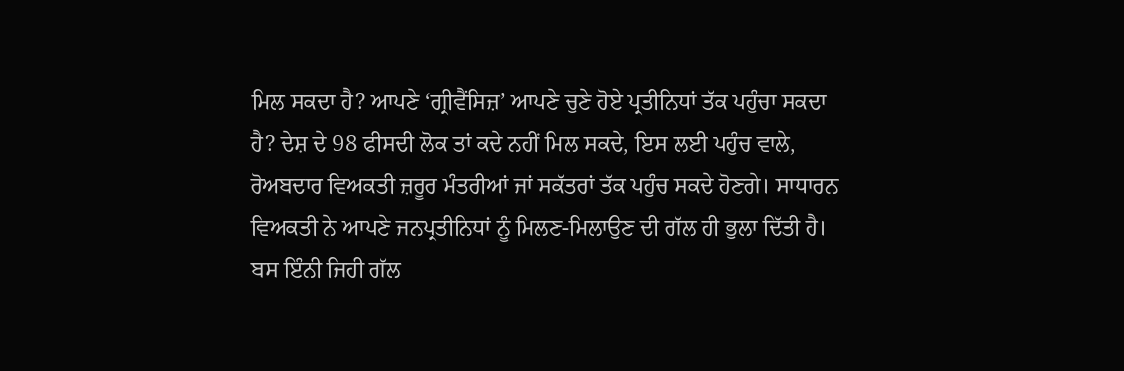ਮਿਲ ਸਕਦਾ ਹੈ? ਆਪਣੇ ‘ਗ੍ਰੀਵੈਂਸਿਜ਼’ ਆਪਣੇ ਚੁਣੇ ਹੋਏ ਪ੍ਰਤੀਨਿਧਾਂ ਤੱਕ ਪਹੁੰਚਾ ਸਕਦਾ ਹੈ? ਦੇਸ਼ ਦੇ 98 ਫੀਸਦੀ ਲੋਕ ਤਾਂ ਕਦੇ ਨਹੀਂ ਮਿਲ ਸਕਦੇ, ਇਸ ਲਈ ਪਹੁੰਚ ਵਾਲੇ, ਰੋਅਬਦਾਰ ਵਿਅਕਤੀ ਜ਼ਰੂਰ ਮੰਤਰੀਆਂ ਜਾਂ ਸਕੱਤਰਾਂ ਤੱਕ ਪਹੁੰਚ ਸਕਦੇ ਹੋਣਗੇ। ਸਾਧਾਰਨ ਵਿਅਕਤੀ ਨੇ ਆਪਣੇ ਜਨਪ੍ਰਤੀਨਿਧਾਂ ਨੂੰ ਮਿਲਣ-ਮਿਲਾਉਣ ਦੀ ਗੱਲ ਹੀ ਭੁਲਾ ਦਿੱਤੀ ਹੈ। ਬਸ ਇੰਨੀ ਜਿਹੀ ਗੱਲ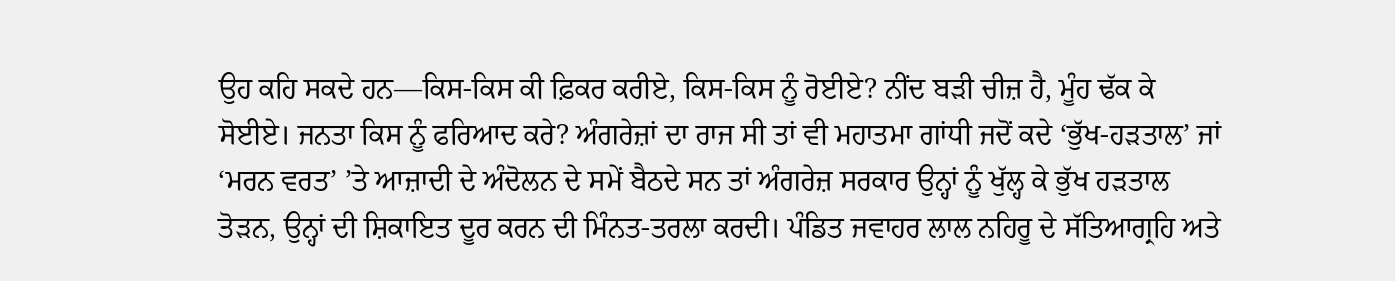ਉਹ ਕਹਿ ਸਕਦੇ ਹਨ—ਕਿਸ-ਕਿਸ ਕੀ ਫ਼ਿਕਰ ਕਰੀਏ, ਕਿਸ-ਕਿਸ ਨੂੰ ਰੋਈਏ? ਨੀਂਦ ਬੜੀ ਚੀਜ਼ ਹੈ, ਮੂੰਹ ਢੱਕ ਕੇ ਸੋਈਏ। ਜਨਤਾ ਕਿਸ ਨੂੰ ਫਰਿਆਦ ਕਰੇ? ਅੰਗਰੇਜ਼ਾਂ ਦਾ ਰਾਜ ਸੀ ਤਾਂ ਵੀ ਮਹਾਤਮਾ ਗਾਂਧੀ ਜਦੋਂ ਕਦੇ ‘ਭੁੱਖ-ਹੜਤਾਲ’ ਜਾਂ ‘ਮਰਨ ਵਰਤ’ ’ਤੇ ਆਜ਼ਾਦੀ ਦੇ ਅੰਦੋਲਨ ਦੇ ਸਮੇਂ ਬੈਠਦੇ ਸਨ ਤਾਂ ਅੰਗਰੇਜ਼ ਸਰਕਾਰ ਉਨ੍ਹਾਂ ਨੂੰ ਖੁੱਲ੍ਹ ਕੇ ਭੁੱਖ ਹੜਤਾਲ ਤੋੜਨ, ਉਨ੍ਹਾਂ ਦੀ ਸ਼ਿਕਾਇਤ ਦੂਰ ਕਰਨ ਦੀ ਮਿੰਨਤ-ਤਰਲਾ ਕਰਦੀ। ਪੰਡਿਤ ਜਵਾਹਰ ਲਾਲ ਨਹਿਰੂ ਦੇ ਸੱਤਿਆਗ੍ਰਹਿ ਅਤੇ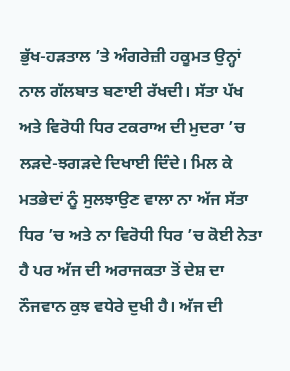ਭੁੱਖ-ਹੜਤਾਲ ’ਤੇ ਅੰਗਰੇਜ਼ੀ ਹਕੂਮਤ ਉਨ੍ਹਾਂ ਨਾਲ ਗੱਲਬਾਤ ਬਣਾਈ ਰੱਖਦੀ। ਸੱਤਾ ਪੱਖ ਅਤੇ ਵਿਰੋਧੀ ਧਿਰ ਟਕਰਾਅ ਦੀ ਮੁਦਰਾ ’ਚ ਲੜਦੇ-ਝਗੜਦੇ ਦਿਖਾਈ ਦਿੰਦੇ। ਮਿਲ ਕੇ ਮਤਭੇਦਾਂ ਨੂੰ ਸੁਲਝਾਉਣ ਵਾਲਾ ਨਾ ਅੱਜ ਸੱਤਾ ਧਿਰ ’ਚ ਅਤੇ ਨਾ ਵਿਰੋਧੀ ਧਿਰ ’ਚ ਕੋਈ ਨੇਤਾ ਹੈ ਪਰ ਅੱਜ ਦੀ ਅਰਾਜਕਤਾ ਤੋਂ ਦੇਸ਼ ਦਾ ਨੌਜਵਾਨ ਕੁਝ ਵਧੇਰੇ ਦੁਖੀ ਹੈ। ਅੱਜ ਦੀ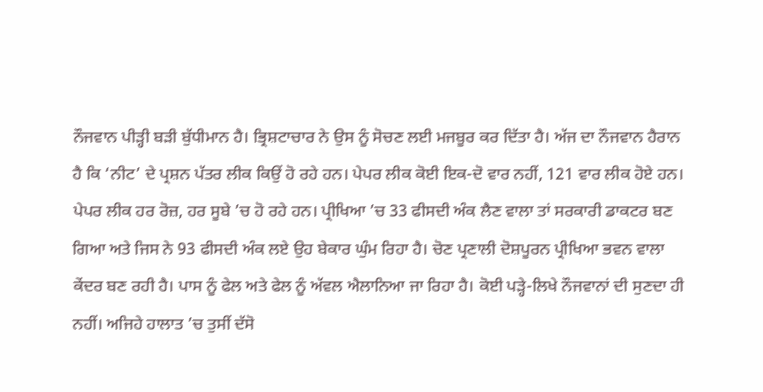ਨੌਜਵਾਨ ਪੀੜ੍ਹੀ ਬੜੀ ਬੁੱਧੀਮਾਨ ਹੈ। ਭ੍ਰਿਸ਼ਟਾਚਾਰ ਨੇ ਉਸ ਨੂੰ ਸੋਚਣ ਲਈ ਮਜਬੂਰ ਕਰ ਦਿੱਤਾ ਹੈ। ਅੱਜ ਦਾ ਨੌਜਵਾਨ ਹੈਰਾਨ ਹੈ ਕਿ ‘ਨੀਟ’ ਦੇ ਪ੍ਰਸ਼ਨ ਪੱਤਰ ਲੀਕ ਕਿਉਂ ਹੋ ਰਹੇ ਹਨ। ਪੇਪਰ ਲੀਕ ਕੋਈ ਇਕ-ਦੋ ਵਾਰ ਨਹੀਂ, 121 ਵਾਰ ਲੀਕ ਹੋਏ ਹਨ। ਪੇਪਰ ਲੀਕ ਹਰ ਰੋਜ਼, ਹਰ ਸੂਬੇ ’ਚ ਹੋ ਰਹੇ ਹਨ। ਪ੍ਰੀਖਿਆ ’ਚ 33 ਫੀਸਦੀ ਅੰਕ ਲੈਣ ਵਾਲਾ ਤਾਂ ਸਰਕਾਰੀ ਡਾਕਟਰ ਬਣ ਗਿਆ ਅਤੇ ਜਿਸ ਨੇ 93 ਫੀਸਦੀ ਅੰਕ ਲਏ ਉਹ ਬੇਕਾਰ ਘੁੰਮ ਰਿਹਾ ਹੈ। ਚੋਣ ਪ੍ਰਣਾਲੀ ਦੋਸ਼ਪੂਰਨ ਪ੍ਰੀਖਿਆ ਭਵਨ ਵਾਲਾ ਕੇਂਦਰ ਬਣ ਰਹੀ ਹੈ। ਪਾਸ ਨੂੰ ਫੇਲ ਅਤੇ ਫੇਲ ਨੂੰ ਅੱਵਲ ਐਲਾਨਿਆ ਜਾ ਰਿਹਾ ਹੈ। ਕੋਈ ਪੜ੍ਹੇ-ਲਿਖੇ ਨੌਜਵਾਨਾਂ ਦੀ ਸੁਣਦਾ ਹੀ ਨਹੀਂ। ਅਜਿਹੇ ਹਾਲਾਤ ’ਚ ਤੁਸੀਂ ਦੱਸੋ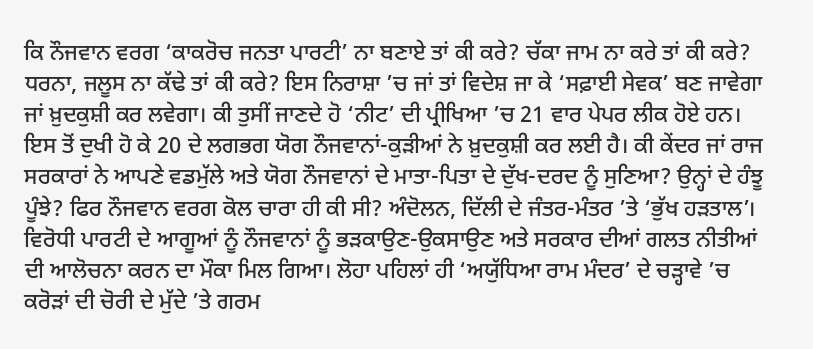ਕਿ ਨੌਜਵਾਨ ਵਰਗ ‘ਕਾਕਰੋਚ ਜਨਤਾ ਪਾਰਟੀ’ ਨਾ ਬਣਾਏ ਤਾਂ ਕੀ ਕਰੇ? ਚੱਕਾ ਜਾਮ ਨਾ ਕਰੇ ਤਾਂ ਕੀ ਕਰੇ? ਧਰਨਾ, ਜਲੂਸ ਨਾ ਕੱਢੇ ਤਾਂ ਕੀ ਕਰੇ? ਇਸ ਨਿਰਾਸ਼ਾ ’ਚ ਜਾਂ ਤਾਂ ਵਿਦੇਸ਼ ਜਾ ਕੇ ‘ਸਫ਼ਾਈ ਸੇਵਕ’ ਬਣ ਜਾਵੇਗਾ ਜਾਂ ਖ਼ੁਦਕੁਸ਼ੀ ਕਰ ਲਵੇਗਾ। ਕੀ ਤੁਸੀਂ ਜਾਣਦੇ ਹੋ ‘ਨੀਟ’ ਦੀ ਪ੍ਰੀਖਿਆ ’ਚ 21 ਵਾਰ ਪੇਪਰ ਲੀਕ ਹੋਏ ਹਨ। ਇਸ ਤੋਂ ਦੁਖੀ ਹੋ ਕੇ 20 ਦੇ ਲਗਭਗ ਯੋਗ ਨੌਜਵਾਨਾਂ-ਕੁੜੀਆਂ ਨੇ ਖ਼ੁਦਕੁਸ਼ੀ ਕਰ ਲਈ ਹੈ। ਕੀ ਕੇਂਦਰ ਜਾਂ ਰਾਜ ਸਰਕਾਰਾਂ ਨੇ ਆਪਣੇ ਵਡਮੁੱਲੇ ਅਤੇ ਯੋਗ ਨੌਜਵਾਨਾਂ ਦੇ ਮਾਤਾ-ਪਿਤਾ ਦੇ ਦੁੱਖ-ਦਰਦ ਨੂੰ ਸੁਣਿਆ? ਉਨ੍ਹਾਂ ਦੇ ਹੰਝੂ ਪੂੰਝੇ? ਫਿਰ ਨੌਜਵਾਨ ਵਰਗ ਕੋਲ ਚਾਰਾ ਹੀ ਕੀ ਸੀ? ਅੰਦੋਲਨ, ਦਿੱਲੀ ਦੇ ਜੰਤਰ-ਮੰਤਰ ’ਤੇ ‘ਭੁੱਖ ਹੜਤਾਲ’।
ਵਿਰੋਧੀ ਪਾਰਟੀ ਦੇ ਆਗੂਆਂ ਨੂੰ ਨੌਜਵਾਨਾਂ ਨੂੰ ਭੜਕਾਉਣ-ਉਕਸਾਉਣ ਅਤੇ ਸਰਕਾਰ ਦੀਆਂ ਗਲਤ ਨੀਤੀਆਂ ਦੀ ਆਲੋਚਨਾ ਕਰਨ ਦਾ ਮੌਕਾ ਮਿਲ ਗਿਆ। ਲੋਹਾ ਪਹਿਲਾਂ ਹੀ ‘ਅਯੁੱਧਿਆ ਰਾਮ ਮੰਦਰ’ ਦੇ ਚੜ੍ਹਾਵੇ ’ਚ ਕਰੋੜਾਂ ਦੀ ਚੋਰੀ ਦੇ ਮੁੱਦੇ ’ਤੇ ਗਰਮ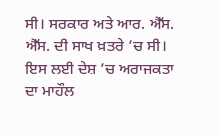ਸੀ। ਸਰਕਾਰ ਅਤੇ ਆਰ. ਐੱਸ. ਐੱਸ. ਦੀ ਸਾਖ ਖ਼ਤਰੇ ’ਚ ਸੀ। ਇਸ ਲਈ ਦੇਸ਼ ’ਚ ਅਰਾਜਕਤਾ ਦਾ ਮਾਹੌਲ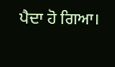ਪੈਦਾ ਹੋ ਗਿਆ।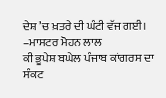ਦੇਸ਼ ’ਚ ਖ਼ਤਰੇ ਦੀ ਘੰਟੀ ਵੱਜ ਗਈ।
–ਮਾਸਟਰ ਮੋਹਨ ਲਾਲ
ਕੀ ਭੂਪੇਸ਼ ਬਘੇਲ ਪੰਜਾਬ ਕਾਂਗਰਸ ਦਾ ਸੰਕਟ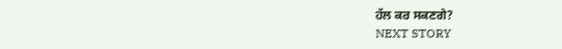ਹੱਲ ਕਰ ਸਕਣਗੇ?
NEXT STORY